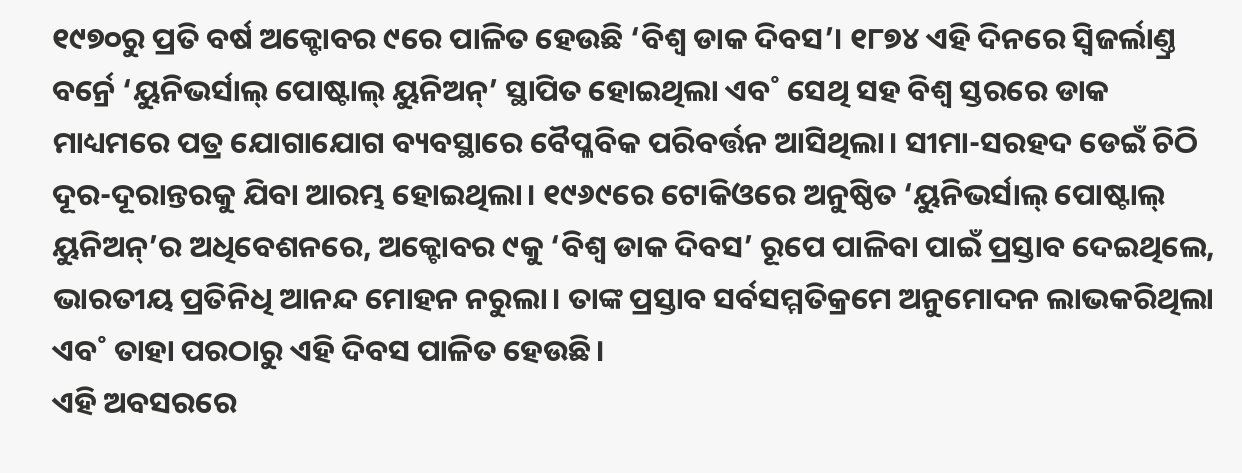୧୯୭୦ରୁ ପ୍ରତି ବର୍ଷ ଅକ୍ଟୋବର ୯ରେ ପାଳିତ ହେଉଛି ‘ବିଶ୍ୱ ଡାକ ଦିବସ’। ୧୮୭୪ ଏହି ଦିନରେ ସ୍ବିଜର୍ଲାଣ୍ତ୍ର ବର୍ନ୍ରେ ‘ୟୁନିଭର୍ସାଲ୍ ପୋଷ୍ଟାଲ୍ ୟୁନିଅନ୍’ ସ୍ଥାପିତ ହୋଇଥିଲା ଏବ˚ ସେଥି ସହ ବିଶ୍ବ ସ୍ତରରେ ଡାକ ମାଧ୍ୟମରେ ପତ୍ର ଯୋଗାଯୋଗ ବ୍ୟବସ୍ଥାରେ ବୈପ୍ଳବିକ ପରିବର୍ତ୍ତନ ଆସିଥିଲା। ସୀମା-ସରହଦ ଡେଇଁ ଚିଠି ଦୂର-ଦୂରାନ୍ତରକୁ ଯିବା ଆରମ୍ଭ ହୋଇଥିଲା। ୧୯୬୯ରେ ଟୋକିଓରେ ଅନୁଷ୍ଠିତ ‘ୟୁନିଭର୍ସାଲ୍ ପୋଷ୍ଟାଲ୍ ୟୁନିଅନ୍’ର ଅଧିବେଶନରେ, ଅକ୍ଟୋବର ୯କୁ ‘ବିଶ୍ବ ଡାକ ଦିବସ’ ରୂପେ ପାଳିବା ପାଇଁ ପ୍ରସ୍ତାବ ଦେଇଥିଲେ, ଭାରତୀୟ ପ୍ରତିନିଧି ଆନନ୍ଦ ମୋହନ ନରୁଲା। ତାଙ୍କ ପ୍ରସ୍ତାବ ସର୍ବସମ୍ମତିକ୍ରମେ ଅନୁମୋଦନ ଲାଭକରିଥିଲା ଏବ˚ ତାହା ପରଠାରୁ ଏହି ଦିବସ ପାଳିତ ହେଉଛି।
ଏହି ଅବସରରେ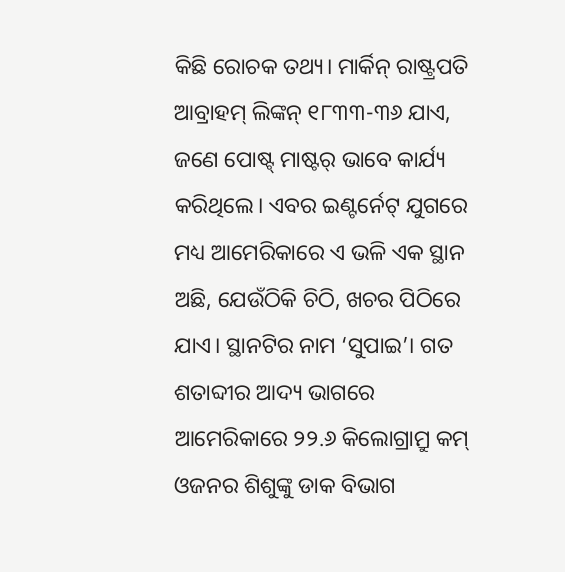କିଛି ରୋଚକ ତଥ୍ୟ। ମାର୍କିନ୍ ରାଷ୍ଟ୍ରପତି ଆବ୍ରାହମ୍ ଲିଙ୍କନ୍ ୧୮୩୩-୩୬ ଯାଏ, ଜଣେ ପୋଷ୍ଟ୍ ମାଷ୍ଟର୍ ଭାବେ କାର୍ଯ୍ୟ କରିଥିଲେ। ଏବର ଇଣ୍ଟର୍ନେଟ୍ ଯୁଗରେ ମଧ୍ୟ ଆମେରିକାରେ ଏ ଭଳି ଏକ ସ୍ଥାନ ଅଛି, ଯେଉଁଠିକି ଚିଠି, ଖଚର ପିଠିରେ ଯାଏ। ସ୍ଥାନଟିର ନାମ ‘ସୁପାଇ’। ଗତ ଶତାବ୍ଦୀର ଆଦ୍ୟ ଭାଗରେ ଆମେରିକାରେ ୨୨.୬ କିଲୋଗ୍ରାମ୍ରୁ କମ୍ ଓଜନର ଶିଶୁଙ୍କୁ ଡାକ ବିଭାଗ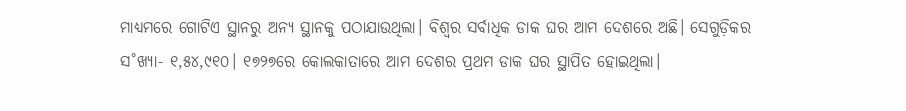ମାଧ୍ୟମରେ ଗୋଟିଏ ସ୍ଥାନରୁ ଅନ୍ୟ ସ୍ଥାନକୁ ପଠାଯାଉଥିଲା। ବିଶ୍ବର ସର୍ବାଧିକ ଡାକ ଘର ଆମ ଦେଶରେ ଅଛି। ସେଗୁଡ଼ିକର ସ˚ଖ୍ୟା- ୧,୫୪,୯୧୦। ୧୭୨୭ରେ କୋଲକାତାରେ ଆମ ଦେଶର ପ୍ରଥମ ଡାକ ଘର ସ୍ଥାପିତ ହୋଇଥିଲା।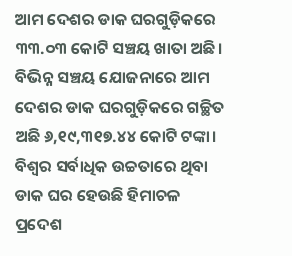ଆମ ଦେଶର ଡାକ ଘରଗୁଡ଼ିକରେ ୩୩.୦୩ କୋଟି ସଞ୍ଚୟ ଖାତା ଅଛି। ବିଭିନ୍ନ ସଞ୍ଚୟ ଯୋଜନାରେ ଆମ ଦେଶର ଡାକ ଘରଗୁଡ଼ିକରେ ଗଚ୍ଛିତ ଅଛି ୬,୧୯,୩୧୭.୪୪ କୋଟି ଟଙ୍କା। ବିଶ୍ବର ସର୍ବାଧିକ ଉଚ୍ଚତାରେ ଥିବା ଡାକ ଘର ହେଉଛି ହିମାଚଳ ପ୍ରଦେଶ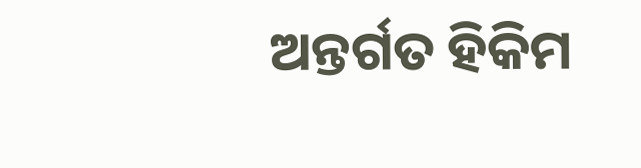ଅନ୍ତର୍ଗତ ହିକିମ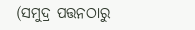(ସମୁଦ୍ର ପତ୍ତନଠାରୁ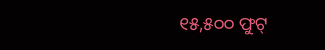୧୫,୫୦୦ ଫୁଟ୍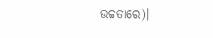ଉଚ୍ଚତାରେ)।